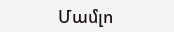Մամլո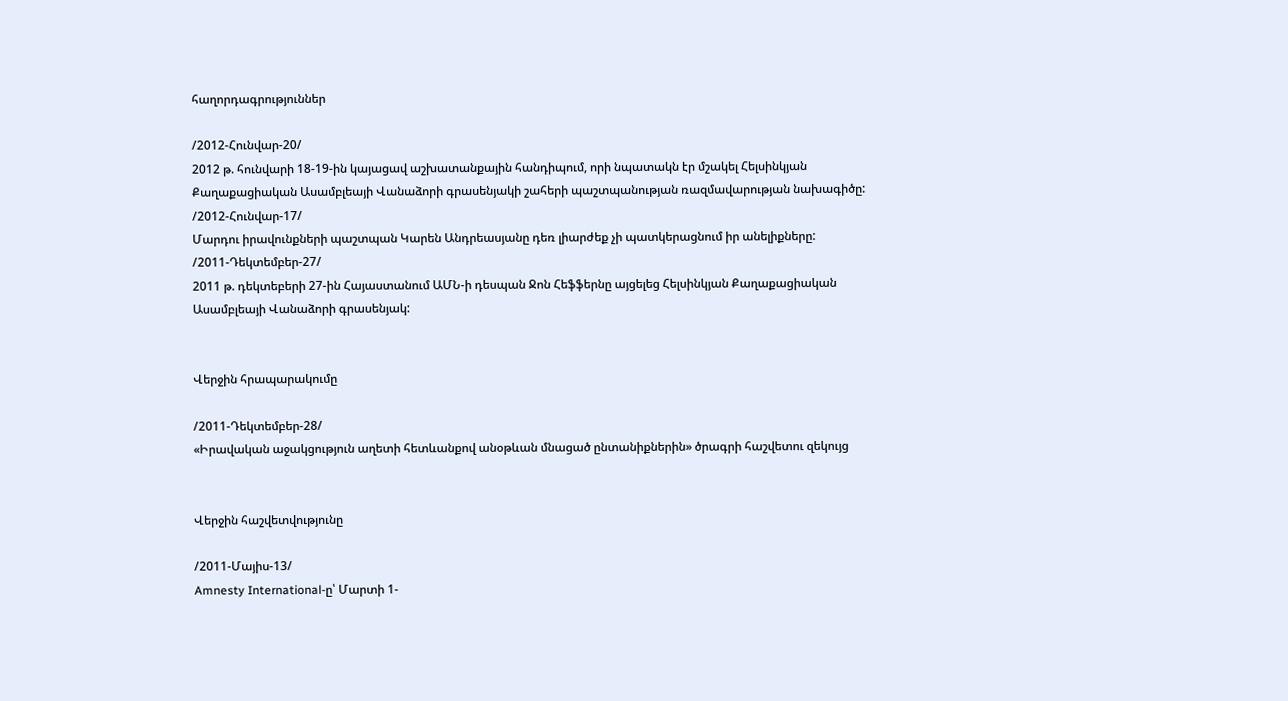հաղորդագրություններ

/2012-Հունվար-20/
2012 թ. հունվարի 18-19-ին կայացավ աշխատանքային հանդիպում, որի նպատակն էր մշակել Հելսինկյան Քաղաքացիական Ասամբլեայի Վանաձորի գրասենյակի շահերի պաշտպանության ռազմավարության նախագիծը:
/2012-Հունվար-17/
Մարդու իրավունքների պաշտպան Կարեն Անդրեասյանը դեռ լիարժեք չի պատկերացնում իր անելիքները:
/2011-Դեկտեմբեր-27/
2011 թ. դեկտեբերի 27-ին Հայաստանում ԱՄՆ-ի դեսպան Ջոն Հեֆֆերնը այցելեց Հելսինկյան Քաղաքացիական Ասամբլեայի Վանաձորի գրասենյակ:


Վերջին հրապարակումը

/2011-Դեկտեմբեր-28/
«Իրավական աջակցություն աղետի հետևանքով անօթևան մնացած ընտանիքներին» ծրագրի հաշվետու զեկույց


Վերջին հաշվետվությունը

/2011-Մայիս-13/
Amnesty International-ը՝ Մարտի 1-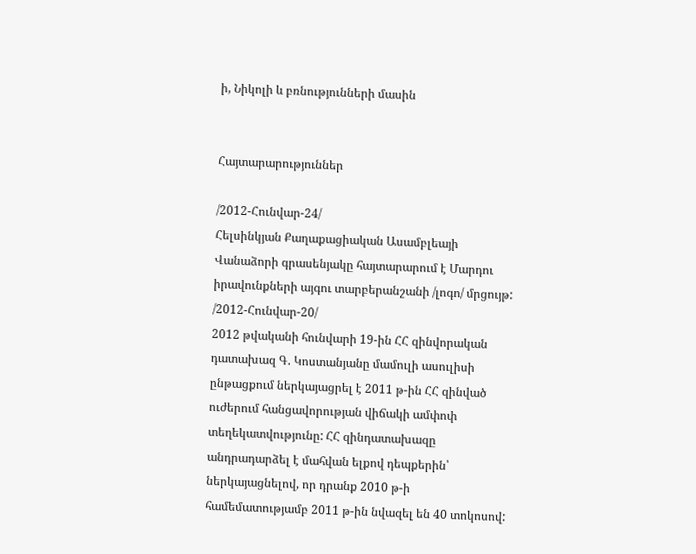ի, Նիկոլի և բռնությունների մասին


Հայտարարություններ

/2012-Հունվար-24/
Հելսինկյան Քաղաքացիական Ասամբլեայի Վանաձորի գրասենյակը հայտարարում է Մարդու իրավունքների այգու տարբերանշանի /լոգո/ մրցույթ:
/2012-Հունվար-20/
2012 թվականի հունվարի 19-ին ՀՀ զինվորական դատախազ Գ. Կոստանյանը մամուլի ասուլիսի ընթացքում ներկայացրել է 2011 թ-ին ՀՀ զինված ուժերում հանցավորության վիճակի ամփոփ տեղեկատվությունը: ՀՀ զինդատախազը անդրադարձել է մահվան ելքով դեպքերին՝ ներկայացնելով, որ դրանք 2010 թ-ի համեմատությամբ 2011 թ-ին նվազել են 40 տոկոսով: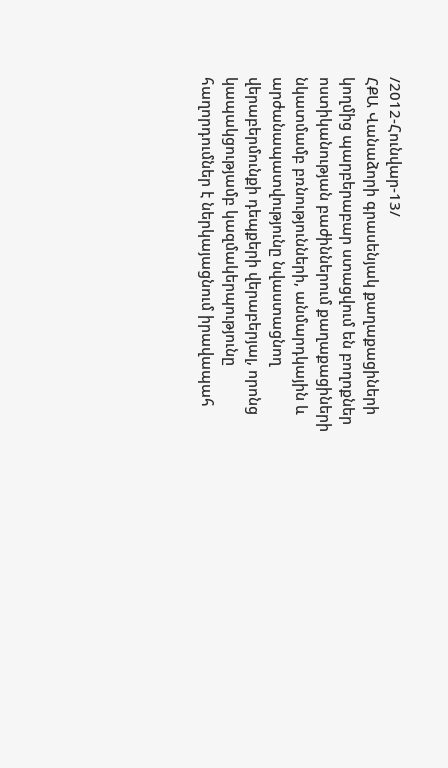/2012-Հունվար-13/
ՀՔԱ Վանաձորի գրասենյակ քաղաքացիների կողմից պարբերաբար ստացվում են բողոքներ ոստիկանության բաժիններում քաղաքացիների նկատմամբ բռնությունների, անմարդկային և արժանապատվությունը նվաստացնող վերաբերմունքի դեպքերի վերաբերյալ, որոնց կապակցությամբ կազմակերպությունը հաղորդումներ է ներկայացնում իրավապահ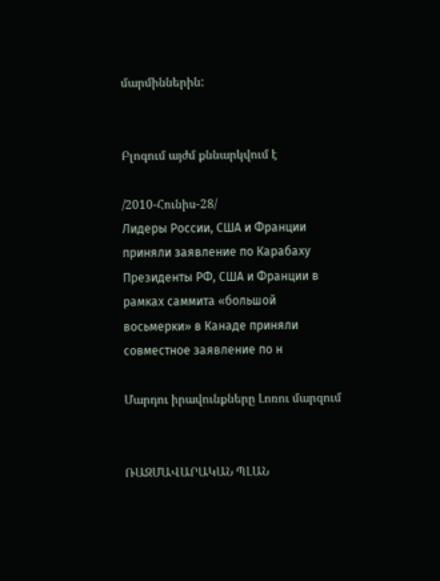մարմիններին:


Բլոգում այժմ քննարկվում է

/2010-Հունիս-28/
Лидеры России, США и Франции приняли заявление по Карабаху
Президенты РФ, США и Франции в рамках саммита «большой восьмерки» в Канаде приняли совместное заявление по н

Մարդու իրավունքները Լոռու մարզում


ՌԱԶՄԱՎԱՐԱԿԱՆ ՊԼԱՆ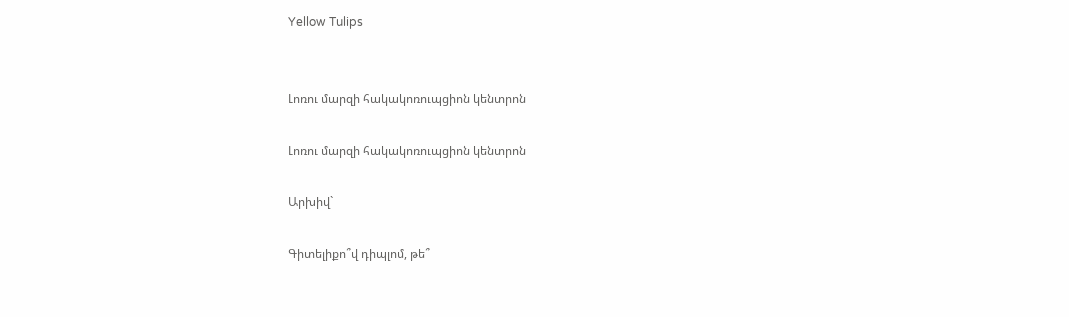Yellow Tulips


Լոռու մարզի հակակոռուպցիոն կենտրոն

Լոռու մարզի հակակոռուպցիոն կենտրոն

Արխիվ`

Գիտելիքո՞վ դիպլոմ, թե՞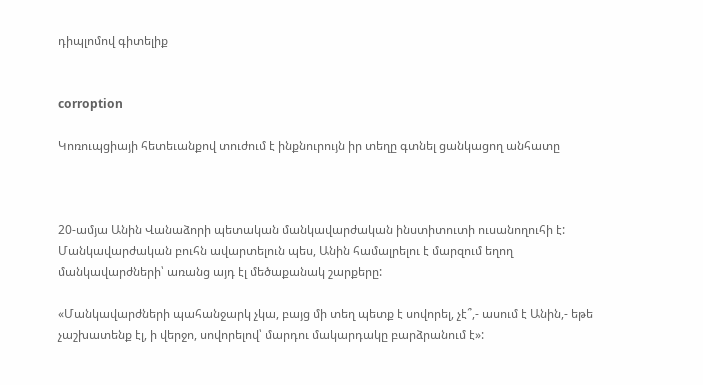դիպլոմով գիտելիք


corroption

Կոռուպցիայի հետեւանքով տուժում է ինքնուրույն իր տեղը գտնել ցանկացող անհատը



20-ամյա Անին Վանաձորի պետական մանկավարժական ինստիտուտի ուսանողուհի է: Մանկավարժական բուհն ավարտելուն պես, Անին համալրելու է մարզում եղող մանկավարժների՝ առանց այդ էլ մեծաքանակ շարքերը:

«Մանկավարժների պահանջարկ չկա, բայց մի տեղ պետք է սովորել, չէ՞,- ասում է Անին,- եթե չաշխատենք էլ, ի վերջո, սովորելով՝ մարդու մակարդակը բարձրանում է»: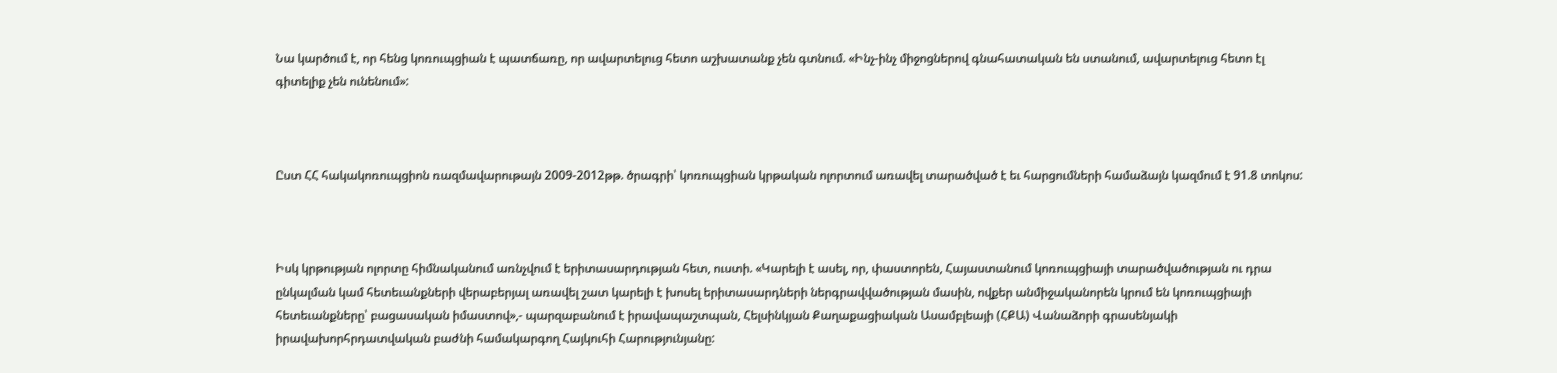Նա կարծում է, որ հենց կոռուպցիան է պատճառը, որ ավարտելուց հետո աշխատանք չեն գտնում. «Ինչ-ինչ միջոցներով գնահատական են ստանում, ավարտելուց հետո էլ գիտելիք չեն ունենում»:



Ըստ ՀՀ հակակոռուպցիոն ռազմավարութայն 2009-2012թթ. ծրագրի՝ կոռուպցիան կրթական ոլորտում առավել տարածված է եւ հարցումների համաձայն կազմում է 91.8 տոկոս:



Իսկ կրթության ոլորտը հիմնականում առնչվում է երիտասարդության հետ, ուստի. «Կարելի է ասել, որ, փաստորեն, Հայաստանում կոռուպցիայի տարածվածության ու դրա ընկալման կամ հետեւանքների վերաբերյալ առավել շատ կարելի է խոսել երիտասարդների ներգրավվածության մասին, ովքեր անմիջականորեն կրում են կոռուպցիայի հետեւանքները՝ բացասական իմաստով»,- պարզաբանում է իրավապաշտպան, Հելսինկյան Քաղաքացիական Ասամբլեայի (ՀՔԱ) Վանաձորի գրասենյակի իրավախորհրդատվական բաժնի համակարգող Հայկուհի Հարությունյանը: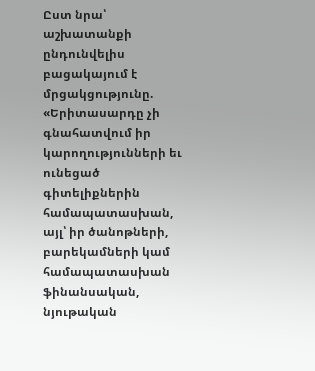Ըստ նրա՝ աշխատանքի ընդունվելիս բացակայում է մրցակցությունը. «Երիտասարդը չի գնահատվում իր կարողությունների եւ ունեցած գիտելիքներին համապատասխան, այլ՝ իր ծանոթների, բարեկամների կամ համապատասխան ֆինանսական, նյութական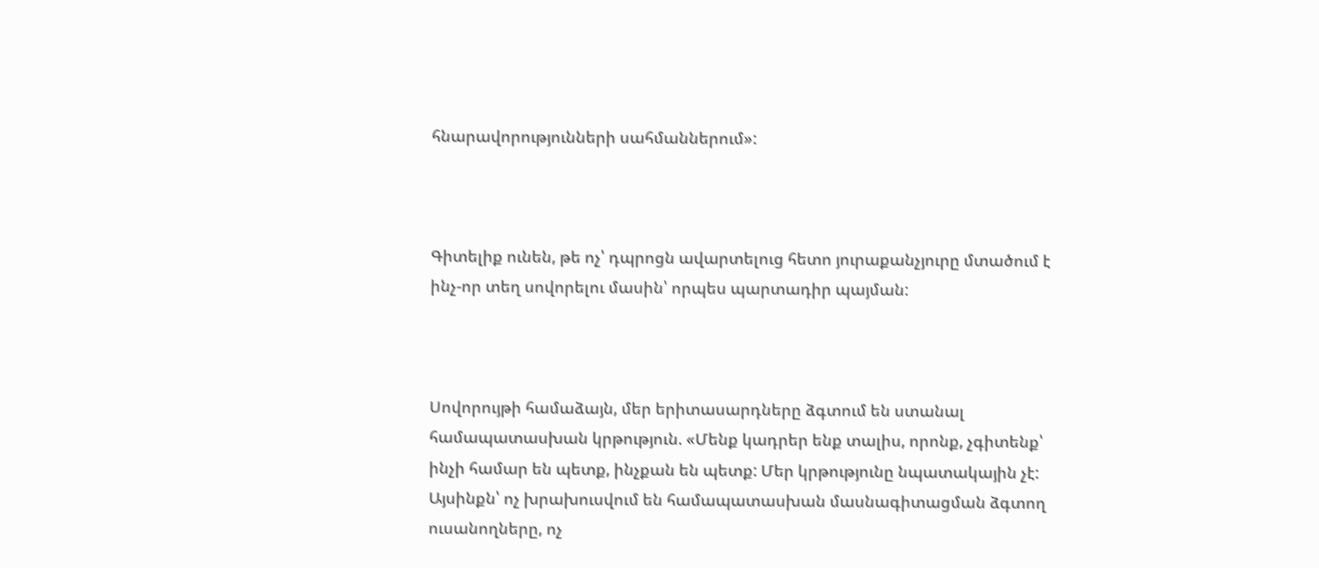հնարավորությունների սահմաններում»:



Գիտելիք ունեն, թե ոչ՝ դպրոցն ավարտելուց հետո յուրաքանչյուրը մտածում է ինչ-որ տեղ սովորելու մասին՝ որպես պարտադիր պայման:



Սովորույթի համաձայն, մեր երիտասարդները ձգտում են ստանալ համապատասխան կրթություն. «Մենք կադրեր ենք տալիս, որոնք, չգիտենք՝ ինչի համար են պետք, ինչքան են պետք: Մեր կրթությունը նպատակային չէ: Այսինքն՝ ոչ խրախուսվում են համապատասխան մասնագիտացման ձգտող ուսանողները, ոչ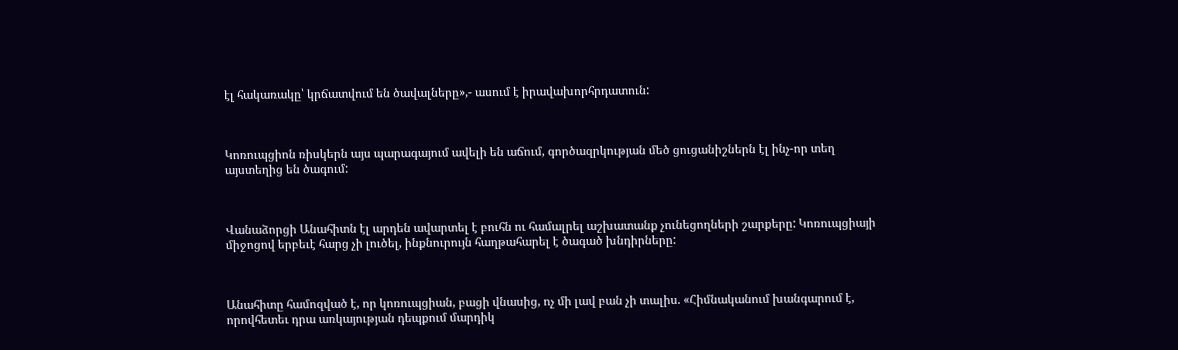էլ հակառակը՝ կրճատվում են ծավալները»,- ասում է իրավախորհրդատուն:



Կոռուպցիոն ռիսկերն այս պարագայում ավելի են աճում, գործազրկության մեծ ցուցանիշներն էլ ինչ-որ տեղ այստեղից են ծագում:



Վանաձորցի Անահիտն էլ արդեն ավարտել է բուհն ու համալրել աշխատանք չունեցողների շարքերը: Կոռուպցիայի միջոցով երբեւէ հարց չի լուծել, ինքնուրույն հաղթահարել է ծագած խնդիրները:



Անահիտը համոզված է, որ կոռուպցիան, բացի վնասից, ոչ մի լավ բան չի տալիս. «Հիմնականում խանգարում է, որովհետեւ դրա առկայության դեպքում մարդիկ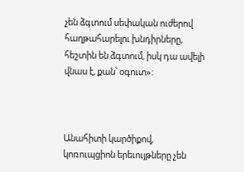չեն ձգտում սեփական ուժերով հաղթահարելու խնդիրները, հեշտին են ձգտում, իսկ դա ավելի վնաս է, քան՝ օգուտ»:



Անահիտի կարծիքով, կոռուպցիոն երեւույթները չեն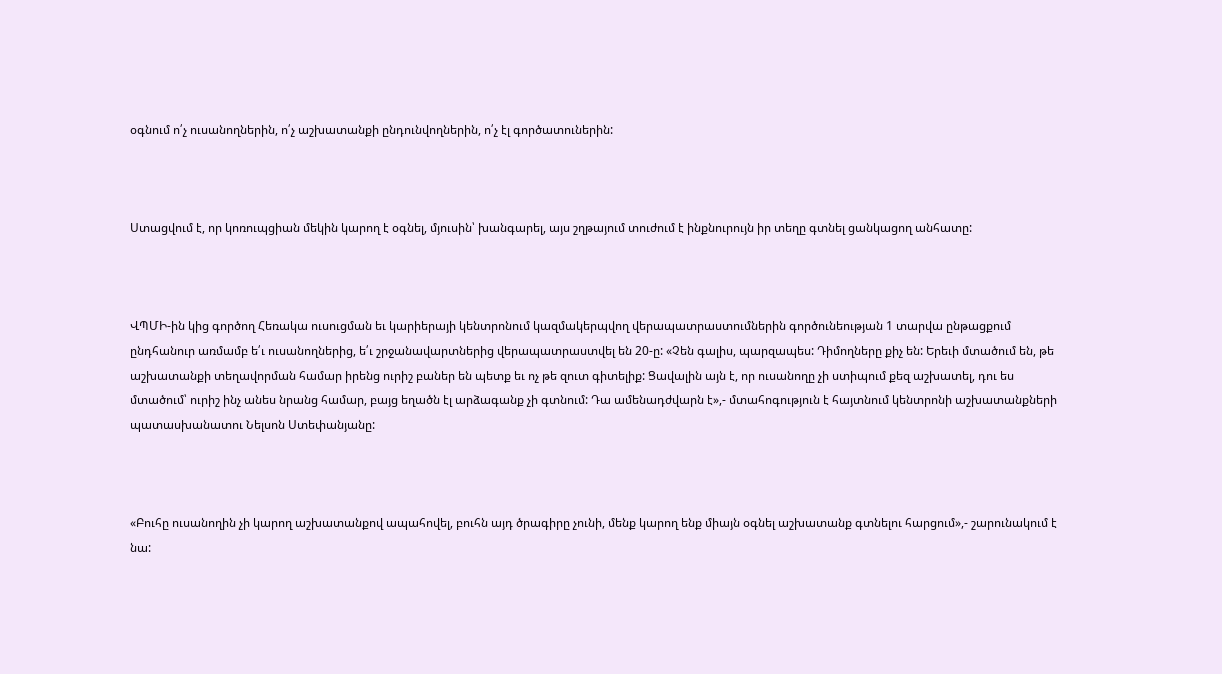օգնում ո՛չ ուսանողներին, ո՛չ աշխատանքի ընդունվողներին, ո՛չ էլ գործատուներին:



Ստացվում է, որ կոռուպցիան մեկին կարող է օգնել, մյուսին՝ խանգարել, այս շղթայում տուժում է ինքնուրույն իր տեղը գտնել ցանկացող անհատը:



ՎՊՄԻ-ին կից գործող Հեռակա ուսուցման եւ կարիերայի կենտրոնում կազմակերպվող վերապատրաստումներին գործունեության 1 տարվա ընթացքում ընդհանուր առմամբ ե՛ւ ուսանողներից, ե՛ւ շրջանավարտներից վերապատրաստվել են 20-ը: «Չեն գալիս, պարզապես: Դիմողները քիչ են: Երեւի մտածում են, թե աշխատանքի տեղավորման համար իրենց ուրիշ բաներ են պետք եւ ոչ թե զուտ գիտելիք: Ցավալին այն է, որ ուսանողը չի ստիպում քեզ աշխատել, դու ես մտածում՝ ուրիշ ինչ անես նրանց համար, բայց եղածն էլ արձագանք չի գտնում: Դա ամենադժվարն է»,- մտահոգություն է հայտնում կենտրոնի աշխատանքների պատասխանատու Նելսոն Ստեփանյանը:



«Բուհը ուսանողին չի կարող աշխատանքով ապահովել, բուհն այդ ծրագիրը չունի, մենք կարող ենք միայն օգնել աշխատանք գտնելու հարցում»,- շարունակում է նա: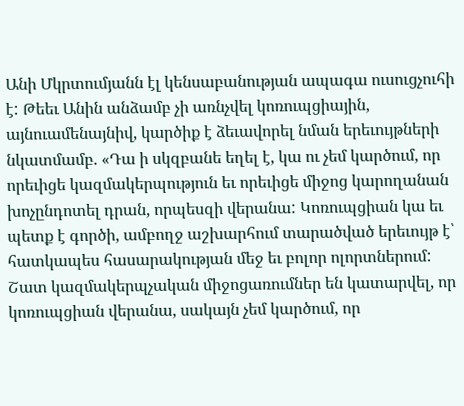Անի Մկրտումյանն էլ կենսաբանության ապագա ուսուցչուհի է: Թեեւ Անին անձամբ չի առնչվել կոռուպցիային, այնուամենայնիվ, կարծիք է ձեւավորել նման երեւույթների նկատմամբ. «Դա ի սկզբանե եղել է, կա ու չեմ կարծում, որ որեւիցե կազմակերպություն եւ որեւիցե միջոց կարողանան խոչընդոտել դրան, որպեսզի վերանա: Կոռուպցիան կա եւ պետք է գործի, ամբողջ աշխարհում տարածված երեւույթ է՝ հատկապես հասարակության մեջ եւ բոլոր ոլորտներում: Շատ կազմակերպչական միջոցառումներ են կատարվել, որ կոռուպցիան վերանա, սակայն չեմ կարծում, որ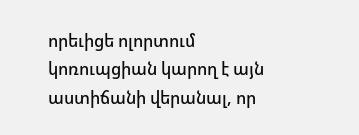որեւիցե ոլորտում կոռուպցիան կարող է այն աստիճանի վերանալ, որ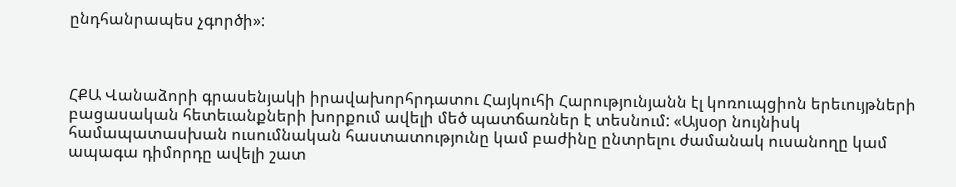ընդհանրապես չգործի»:



ՀՔԱ Վանաձորի գրասենյակի իրավախորհրդատու Հայկուհի Հարությունյանն էլ կոռուպցիոն երեւույթների բացասական հետեւանքների խորքում ավելի մեծ պատճառներ է տեսնում: «Այսօր նույնիսկ համապատասխան ուսումնական հաստատությունը կամ բաժինը ընտրելու ժամանակ ուսանողը կամ ապագա դիմորդը ավելի շատ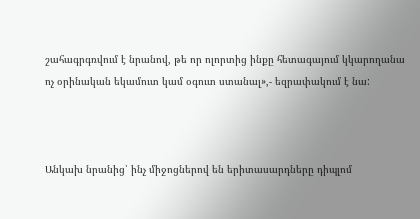շահագրգռվում է նրանով, թե որ ոլորտից ինքը հետագայում կկարողանա ոչ օրինական եկամուտ կամ օգուտ ստանալ»,- եզրափակում է նա:



Անկախ նրանից՝ ինչ միջոցներով են երիտասարդները դիպլոմ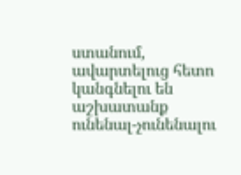ստանում, ավարտելուց հետո կանգնելու են աշխատանք ունենալ-չունենալու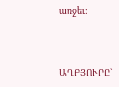առջեւ:



ԱՂԲՅՈՒՐԸ`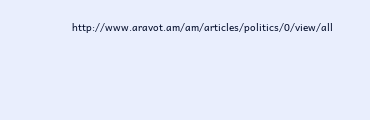http://www.aravot.am/am/articles/politics/0/view/all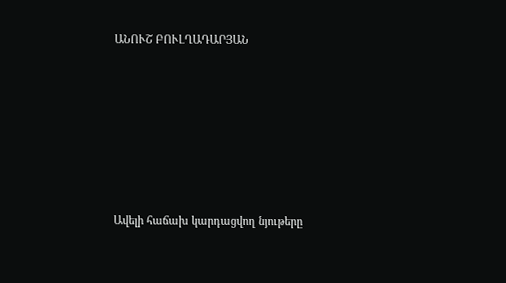ԱՆՈՒՇ ԲՈՒԼՂԱԴԱՐՅԱՆ











Ավելի հաճախ կարդացվող նյութերը